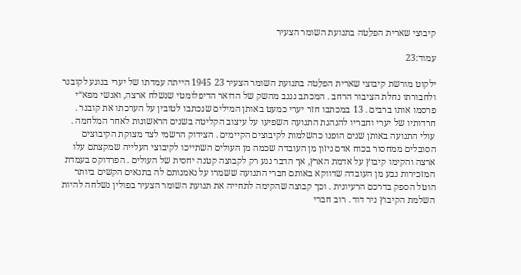קיבוצי שארית הפלֵטה בתנועת השומר הצעיר

עמוד:23

ילקוט מורשת קיבוצי שארית הפלֵטה בתנועת השומר הצעיר 23 1945 הייתה עמדתו של יערי בנוגע לקובנר ולחבורתו נחלת הציבור הרחב . המכתב נגנב מהשק של הדואר הדיפלומטי שנשלח ארצה, ואנשי מפא“י פרסמו אותו ברבים . 13 במכתבו חזר יערי כמעט באותן המילים שנכתבו לטובין על הערכתו את קובנר . חרדותיו של יערי וחבריו להנהגת התנועה השפיעו על עיצוב הקליטה בשנים הראשונות לאחר המלחמה . עולי התנועה באותן שנים הופנו כהשלמות לקיבוצים הקיימים . הצידוק הרשמי לצד מצוקת הקיבוצים הסובלים ממחסור בכוח אדם ניזון מן העובדה שכמה מן העולים השתייכו לקיבוצי העלייה שמקצתם עלו ארצה והקימו קיבוץ על אדמת הארץ, אך הדבר נגע רק לקבוצה קטנה יחסית של העולים . הפרדוקס בעמדת המזכירות נבע מן העובדה שדווקא באותם חברי התנועה ששמרו על נאמנותם לה בתנאים הקשים ביותר הוטל הספק בדרכם הרעיונית . וכך קבוצה שהקימה לתחייה את תנועת השומר הצעיר בפולין נשלחה להיות השלמת הקיבוץ ניר דוד . רוב חברי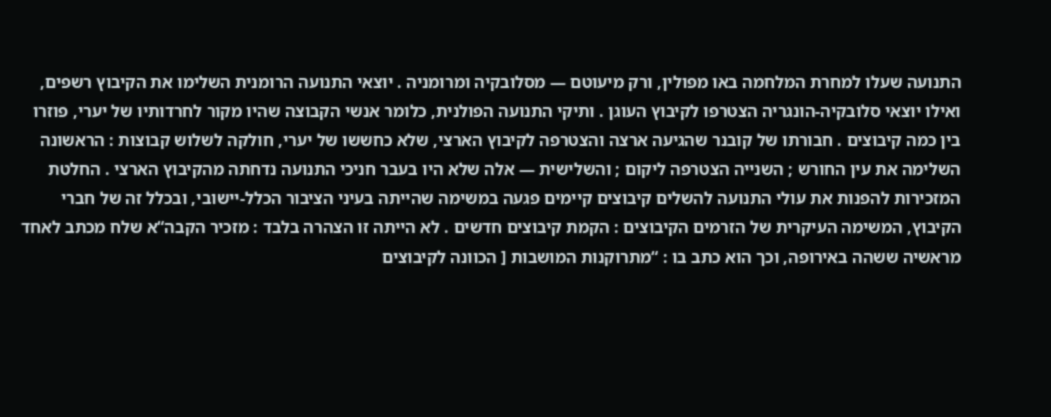התנועה שעלו למחרת המלחמה באו מפולין, ורק מיעוטם — מסלובקיה ומרומניה . יוצאי התנועה הרומנית השלימו את הקיבוץ רשפים, ואילו יוצאי סלובקיה-הונגריה הצטרפו לקיבוץ העוגן . ותיקי התנועה הפולנית, כלומר אנשי הקבוצה שהיו מקור לחרדותיו של יערי, פוזרו בין כמה קיבוצים . חבורתו של קובנר שהגיעה ארצה והצטרפה לקיבוץ הארצי, שלא כחששו של יערי, חולקה לשלוש קבוצות : הראשונה השלימה את עין החורש ; השנייה הצטרפה ליקום ; והשלישית — אלה שלא היו בעבר חניכי התנועה נדחתה מהקיבוץ הארצי . החלטת המזכירות להפנות את עולי התנועה להשלים קיבוצים קיימים פגעה במשימה שהייתה בעיני הציבור הכלל-יישובי, ובכלל זה של חברי הקיבוץ, המשימה העיקרית של הזרמים הקיבוצים : הקמת קיבוצים חדשים . לא הייתה זו הצהרה בלבד : מזכיר הקבה“א שלח מכתב לאחד מראשיה ששהה באירופה, וכך הוא כתב בו : “מתרוקנות המושבות [ הכוונה לקיבוצים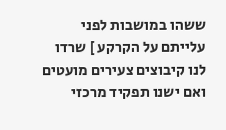ששהו במושבות לפני עלייתם על הקרקע ] שרדו לנו קיבוצים צעירים מועטים ואם ישנו תפקיד מרכזי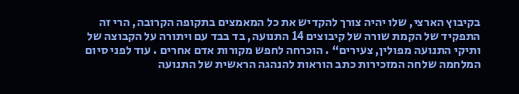בקיבוץ הארצי, שלו יהיה צורך להקדיש את כל המאמצים בתקופה הקרובה, הרי זה התפקיד של הקמת שורה של קיבוצים 14 התנועה, בד בבד עם ויתורה על הקבוצה של ותיקי התנועה מפולין, צעירים“ . הוכרחה לחפש מקורות אדם אחרים . עוד לפני סיום המלחמה שלחה המזכירות כתב הוראות להנהגה הראשית של התנועה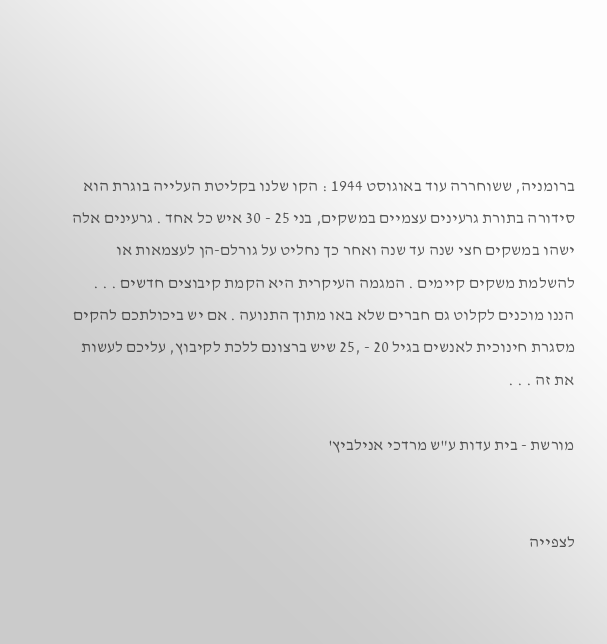ברומניה, ששוחררה עוד באוגוסט 1944 : הקו שלנו בקליטת העלייה בוגרת הוא סידורה בתורת גרעינים עצמיים במשקים, בני 25 - 30 איש כל אחד . גרעינים אלה ישהו במשקים חצי שנה עד שנה ואחר כך נחליט על גורלם-הן לעצמאות או להשלמת משקים קיימים . המגמה העיקרית היא הקמת קיבוצים חדשים . . . הננו מוכנים לקלוט גם חברים שלא באו מתוך התנועה . אם יש ביכולתכם להקים מסגרת חינוכית לאנשים בגיל 20 - ,25 שיש ברצונם ללכת לקיבוץ, עליכם לעשות את זה . . .

מורשת - בית עדות ע"ש מרדכי אנילביץ'


לצפייה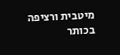מיטבית ורציפה בכותר